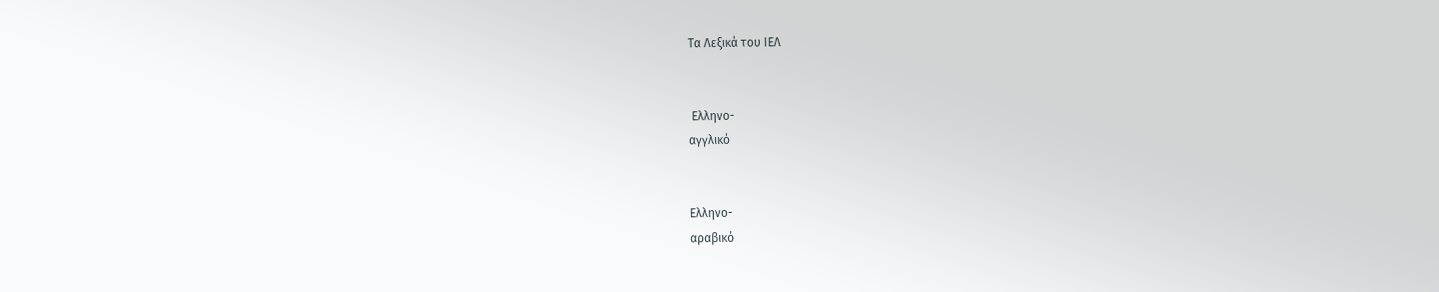Τα Λεξικά του ΙΕΛ


 Ελληνο-
αγγλικό


Ελληνο-
αραβικό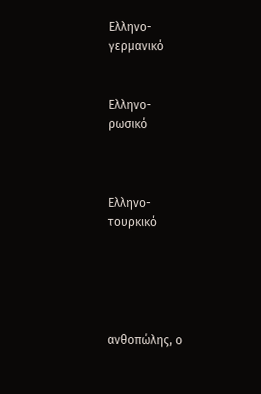Ελληνο-
γερμανικό


Ελληνο-
ρωσικό



Ελληνο-
τουρκικό





ανθοπώλης, ο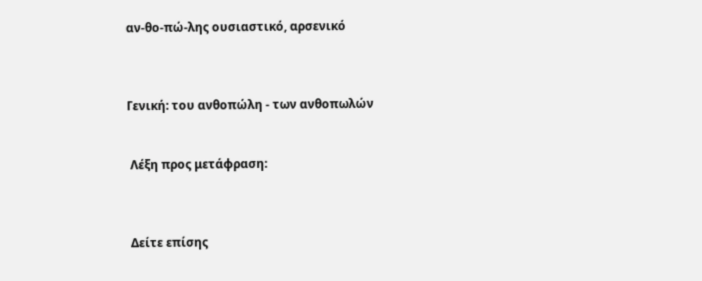αν-θο-πώ-λης ουσιαστικό, αρσενικό



Γενική: του ανθοπώλη - των ανθοπωλών


 Λέξη προς μετάφραση:



 Δείτε επίσης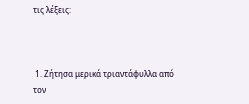τις λέξεις:



 1. Ζήτησα μερικά τριαντάφυλλα από τον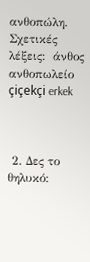ανθοπώλη.
Σχετικές λέξεις:  άνθος ανθοπωλείο
çiçekçi erkek



 2. Δες το θηλυκό: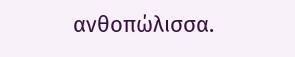ανθοπώλισσα.